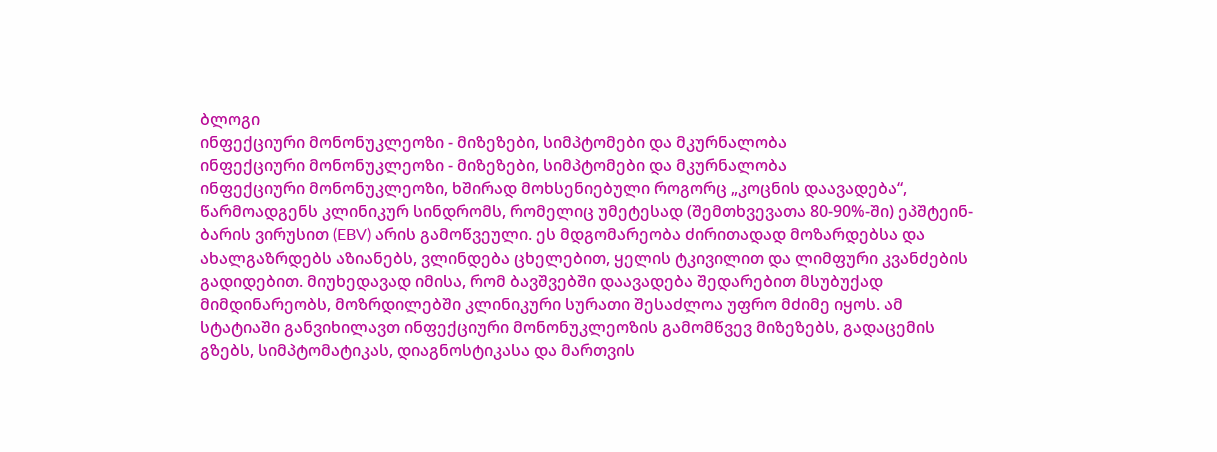ბლოგი
ინფექციური მონონუკლეოზი - მიზეზები, სიმპტომები და მკურნალობა
ინფექციური მონონუკლეოზი - მიზეზები, სიმპტომები და მკურნალობა
ინფექციური მონონუკლეოზი, ხშირად მოხსენიებული როგორც „კოცნის დაავადება“, წარმოადგენს კლინიკურ სინდრომს, რომელიც უმეტესად (შემთხვევათა 80-90%-ში) ეპშტეინ-ბარის ვირუსით (EBV) არის გამოწვეული. ეს მდგომარეობა ძირითადად მოზარდებსა და ახალგაზრდებს აზიანებს, ვლინდება ცხელებით, ყელის ტკივილით და ლიმფური კვანძების გადიდებით. მიუხედავად იმისა, რომ ბავშვებში დაავადება შედარებით მსუბუქად მიმდინარეობს, მოზრდილებში კლინიკური სურათი შესაძლოა უფრო მძიმე იყოს. ამ სტატიაში განვიხილავთ ინფექციური მონონუკლეოზის გამომწვევ მიზეზებს, გადაცემის გზებს, სიმპტომატიკას, დიაგნოსტიკასა და მართვის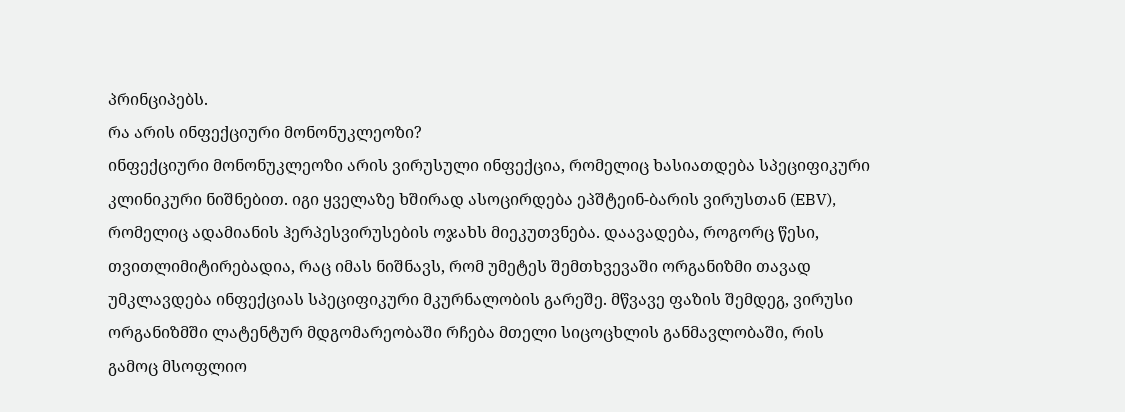პრინციპებს.
რა არის ინფექციური მონონუკლეოზი?
ინფექციური მონონუკლეოზი არის ვირუსული ინფექცია, რომელიც ხასიათდება სპეციფიკური კლინიკური ნიშნებით. იგი ყველაზე ხშირად ასოცირდება ეპშტეინ-ბარის ვირუსთან (EBV), რომელიც ადამიანის ჰერპესვირუსების ოჯახს მიეკუთვნება. დაავადება, როგორც წესი, თვითლიმიტირებადია, რაც იმას ნიშნავს, რომ უმეტეს შემთხვევაში ორგანიზმი თავად უმკლავდება ინფექციას სპეციფიკური მკურნალობის გარეშე. მწვავე ფაზის შემდეგ, ვირუსი ორგანიზმში ლატენტურ მდგომარეობაში რჩება მთელი სიცოცხლის განმავლობაში, რის გამოც მსოფლიო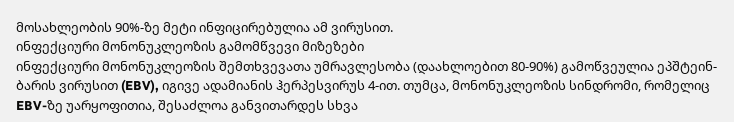მოსახლეობის 90%-ზე მეტი ინფიცირებულია ამ ვირუსით.
ინფექციური მონონუკლეოზის გამომწვევი მიზეზები
ინფექციური მონონუკლეოზის შემთხვევათა უმრავლესობა (დაახლოებით 80-90%) გამოწვეულია ეპშტეინ-ბარის ვირუსით (EBV), იგივე ადამიანის ჰერპესვირუს 4-ით. თუმცა, მონონუკლეოზის სინდრომი, რომელიც EBV-ზე უარყოფითია, შესაძლოა განვითარდეს სხვა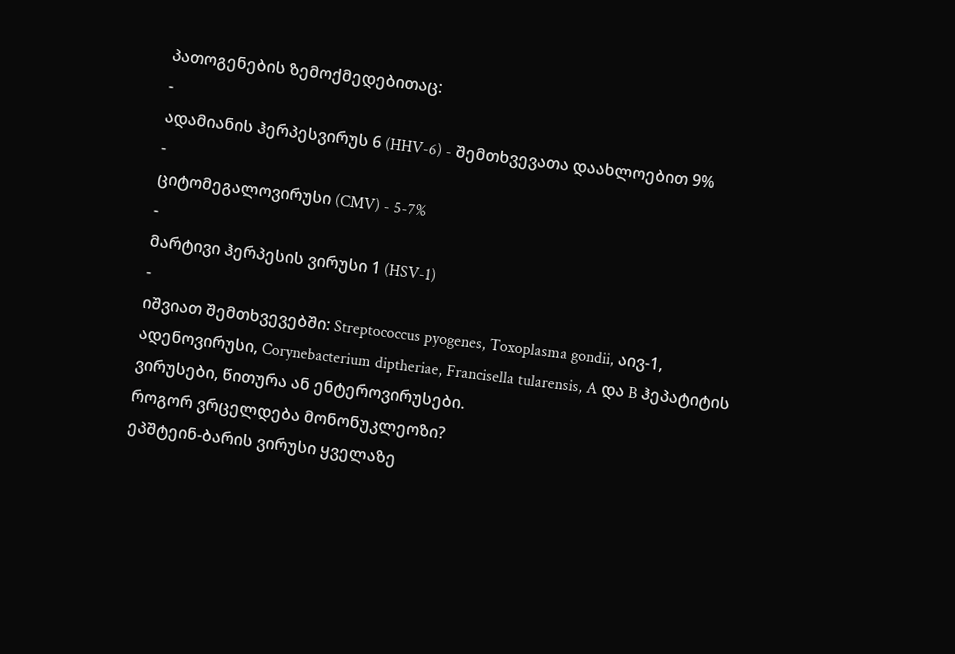პათოგენების ზემოქმედებითაც:
-
ადამიანის ჰერპესვირუს 6 (HHV-6) - შემთხვევათა დაახლოებით 9%
-
ციტომეგალოვირუსი (CMV) - 5-7%
-
მარტივი ჰერპესის ვირუსი 1 (HSV-1)
-
იშვიათ შემთხვევებში: Streptococcus pyogenes, Toxoplasma gondii, აივ-1, ადენოვირუსი, Corynebacterium diptheriae, Francisella tularensis, A და B ჰეპატიტის ვირუსები, წითურა ან ენტეროვირუსები.
როგორ ვრცელდება მონონუკლეოზი?
ეპშტეინ-ბარის ვირუსი ყველაზე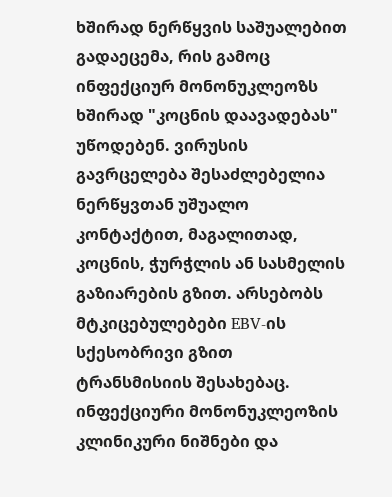ხშირად ნერწყვის საშუალებით გადაეცემა, რის გამოც ინფექციურ მონონუკლეოზს ხშირად "კოცნის დაავადებას" უწოდებენ. ვირუსის გავრცელება შესაძლებელია ნერწყვთან უშუალო კონტაქტით, მაგალითად, კოცნის, ჭურჭლის ან სასმელის გაზიარების გზით. არსებობს მტკიცებულებები EBV-ის სქესობრივი გზით ტრანსმისიის შესახებაც.
ინფექციური მონონუკლეოზის კლინიკური ნიშნები და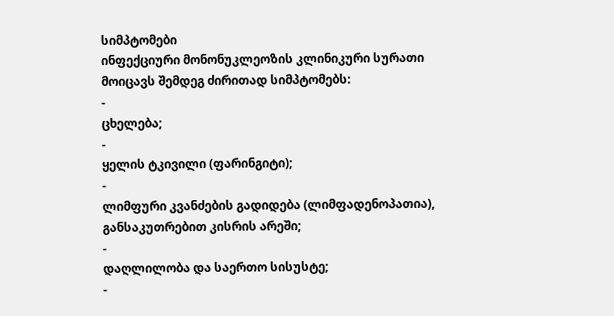სიმპტომები
ინფექციური მონონუკლეოზის კლინიკური სურათი მოიცავს შემდეგ ძირითად სიმპტომებს:
-
ცხელება;
-
ყელის ტკივილი (ფარინგიტი);
-
ლიმფური კვანძების გადიდება (ლიმფადენოპათია), განსაკუთრებით კისრის არეში;
-
დაღლილობა და საერთო სისუსტე;
-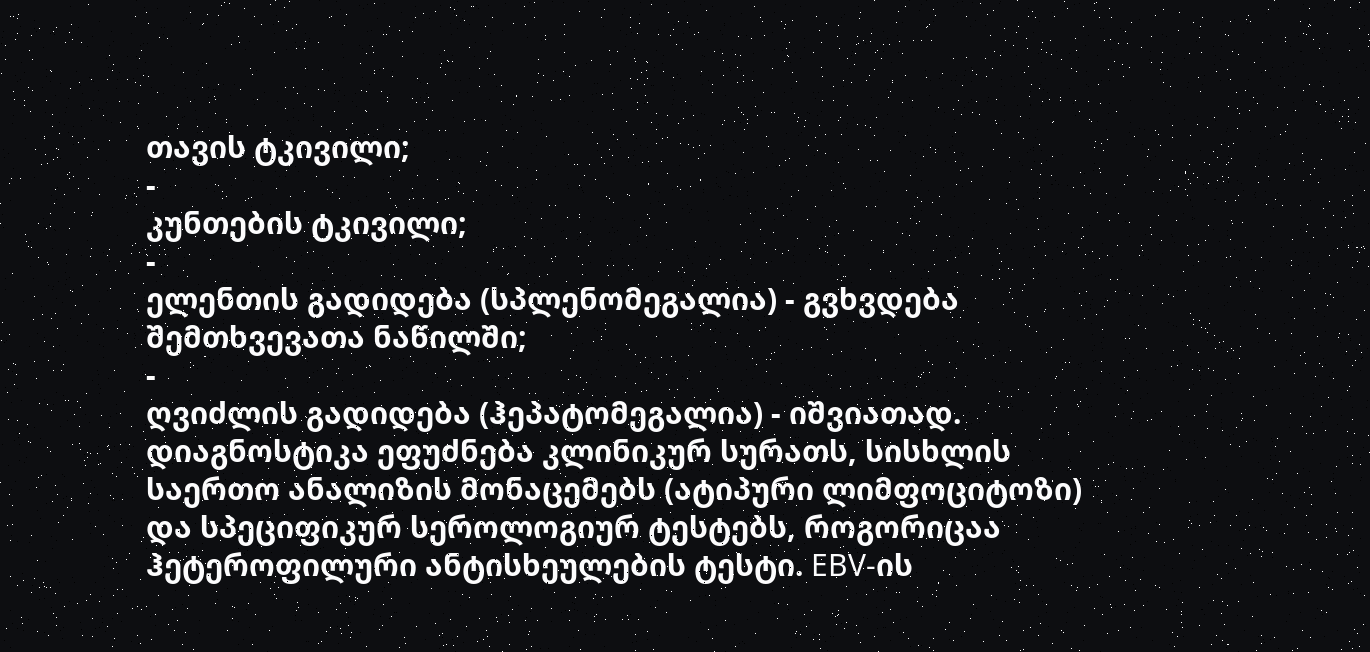თავის ტკივილი;
-
კუნთების ტკივილი;
-
ელენთის გადიდება (სპლენომეგალია) - გვხვდება შემთხვევათა ნაწილში;
-
ღვიძლის გადიდება (ჰეპატომეგალია) - იშვიათად.
დიაგნოსტიკა ეფუძნება კლინიკურ სურათს, სისხლის საერთო ანალიზის მონაცემებს (ატიპური ლიმფოციტოზი) და სპეციფიკურ სეროლოგიურ ტესტებს, როგორიცაა ჰეტეროფილური ანტისხეულების ტესტი. EBV-ის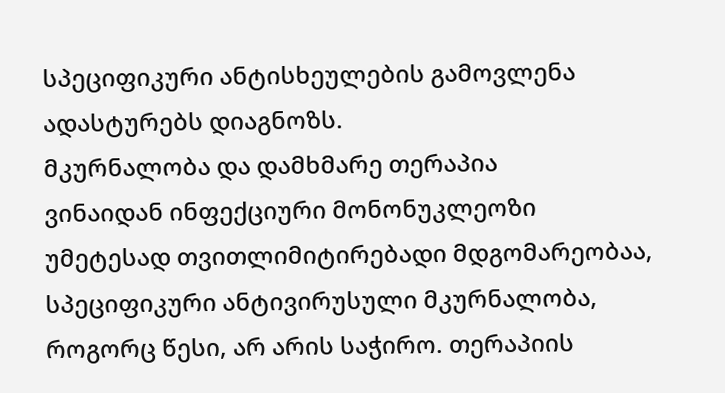სპეციფიკური ანტისხეულების გამოვლენა ადასტურებს დიაგნოზს.
მკურნალობა და დამხმარე თერაპია
ვინაიდან ინფექციური მონონუკლეოზი უმეტესად თვითლიმიტირებადი მდგომარეობაა, სპეციფიკური ანტივირუსული მკურნალობა, როგორც წესი, არ არის საჭირო. თერაპიის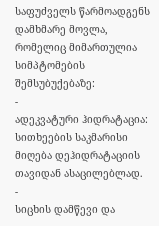საფუძველს წარმოადგენს დამხმარე მოვლა, რომელიც მიმართულია სიმპტომების შემსუბუქებაზე:
-
ადეკვატური ჰიდრატაცია: სითხეების საკმარისი მიღება დეჰიდრატაციის თავიდან ასაცილებლად.
-
სიცხის დამწევი და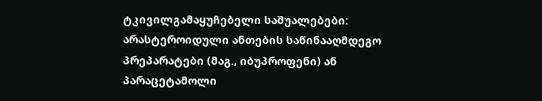ტკივილგამაყუჩებელი საშუალებები: არასტეროიდული ანთების საწინააღმდეგო პრეპარატები (მაგ., იბუპროფენი) ან პარაცეტამოლი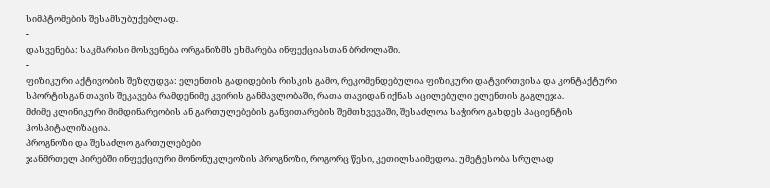სიმპტომების შესამსუბუქებლად.
-
დასვენება: საკმარისი მოსვენება ორგანიზმს ეხმარება ინფექციასთან ბრძოლაში.
-
ფიზიკური აქტივობის შეზღუდვა: ელენთის გადიდების რისკის გამო, რეკომენდებულია ფიზიკური დატვირთვისა და კონტაქტური სპორტისგან თავის შეკავება რამდენიმე კვირის განმავლობაში, რათა თავიდან იქნას აცილებული ელენთის გაგლეჯა.
მძიმე კლინიკური მიმდინარეობის ან გართულებების განვითარების შემთხვევაში, შესაძლოა საჭირო გახდეს პაციენტის ჰოსპიტალიზაცია.
პროგნოზი და შესაძლო გართულებები
ჯანმრთელ პირებში ინფექციური მონონუკლეოზის პროგნოზი, როგორც წესი, კეთილსაიმედოა. უმეტესობა სრულად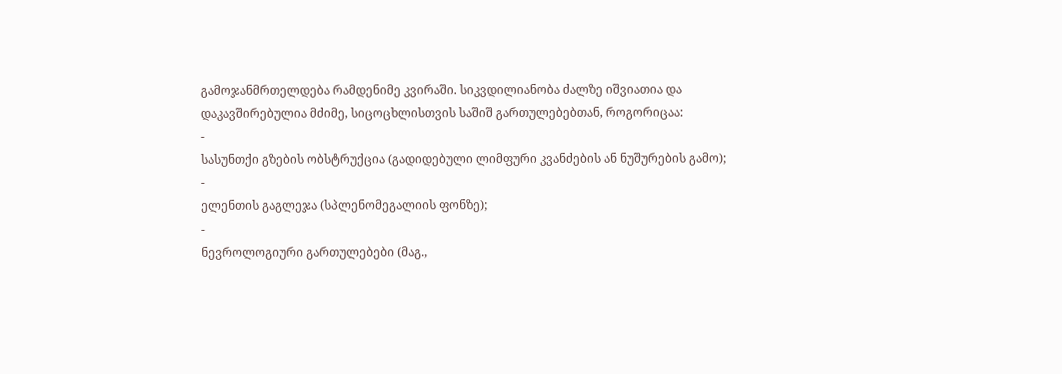გამოჯანმრთელდება რამდენიმე კვირაში. სიკვდილიანობა ძალზე იშვიათია და დაკავშირებულია მძიმე, სიცოცხლისთვის საშიშ გართულებებთან, როგორიცაა:
-
სასუნთქი გზების ობსტრუქცია (გადიდებული ლიმფური კვანძების ან ნუშურების გამო);
-
ელენთის გაგლეჯა (სპლენომეგალიის ფონზე);
-
ნევროლოგიური გართულებები (მაგ.,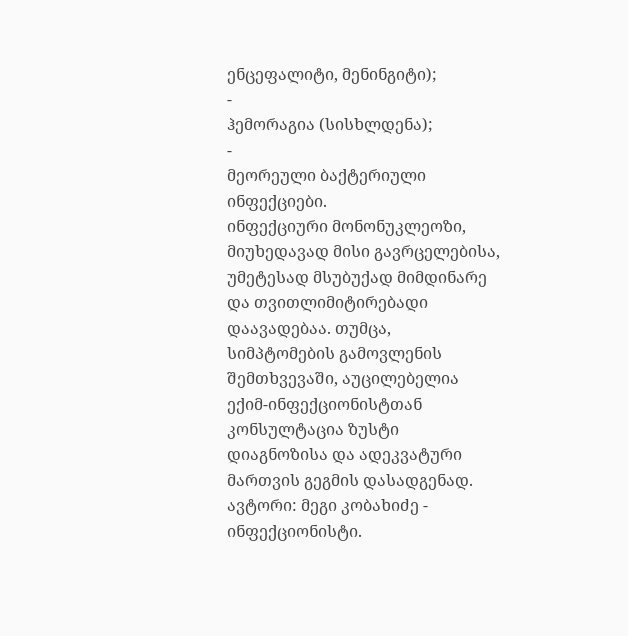ენცეფალიტი, მენინგიტი);
-
ჰემორაგია (სისხლდენა);
-
მეორეული ბაქტერიული ინფექციები.
ინფექციური მონონუკლეოზი, მიუხედავად მისი გავრცელებისა, უმეტესად მსუბუქად მიმდინარე და თვითლიმიტირებადი დაავადებაა. თუმცა, სიმპტომების გამოვლენის შემთხვევაში, აუცილებელია ექიმ-ინფექციონისტთან კონსულტაცია ზუსტი დიაგნოზისა და ადეკვატური მართვის გეგმის დასადგენად.
ავტორი: მეგი კობახიძე - ინფექციონისტი.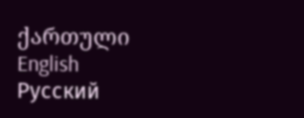ქართული
English
Русский